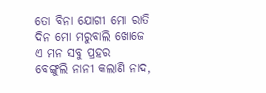ତୋ ବିନା ଯୋଗୀ ମୋ ରାତି ଦିନ ମୋ ମରୁବାଲି ଖୋଜେ ଏ ମନ ସବୁ ପ୍ରହର
ବେଙ୍ଗୁଲି ନାନୀ କଲାଣି ନାଦ,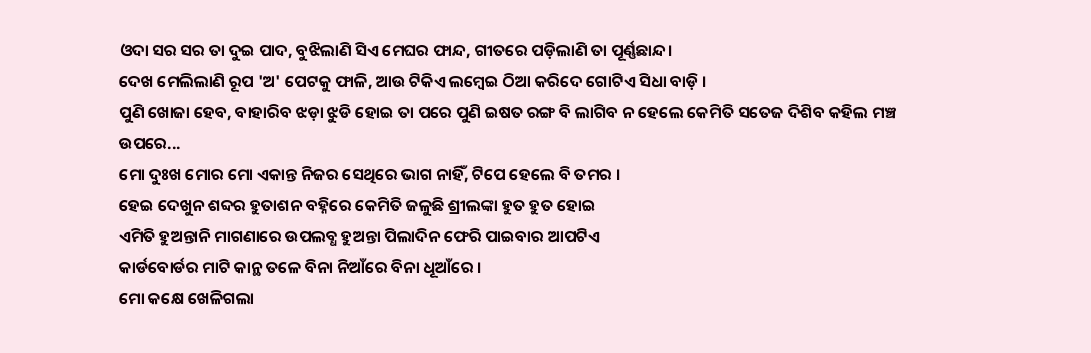ଓଦା ସର ସର ତା ଦୁଇ ପାଦ, ବୁଝିଲାଣି ସିଏ ମେଘର ଫାନ୍ଦ, ଗୀତରେ ପଡ଼ିଲାଣି ତା ପୂର୍ଣ୍ଣଛାନ୍ଦ।
ଦେଖ ମେଲିଲାଣି ରୂପ 'ଅ' ପେଟକୁ ଫାଳି, ଆଉ ଟିକିଏ ଲମ୍ବେଇ ଠିଆ କରିଦେ ଗୋଟିଏ ସିଧା ବାଡ଼ି ।
ପୁଣି ଖୋଜା ହେବ, ବାହାରିବ ଝଡ଼ା ଝୁଡି ହୋଇ ତା ପରେ ପୁଣି ଇଷତ ରଙ୍ଗ ବି ଲାଗିବ ନ ହେଲେ କେମିତି ସତେଜ ଦିଶିବ କହିଲ ମଞ୍ଚ ଉପରେ...
ମୋ ଦୁଃଖ ମୋର ମୋ ଏକାନ୍ତ ନିଜର ସେଥିରେ ଭାଗ ନାହିଁ, ଟିପେ ହେଲେ ବି ତମର ।
ହେଇ ଦେଖୁନ ଶବ୍ଦର ହୁତାଶନ ବହ୍ନିରେ କେମିତି ଜଳୁଛି ଶ୍ରୀଲଙ୍କା ହୁତ ହୁତ ହୋଇ
ଏମିତି ହୁଅନ୍ତାନି ମାଗଣାରେ ଉପଲବ୍ଧ ହୁଅନ୍ତା ପିଲାଦିନ ଫେରି ପାଇବାର ଆପଟିଏ
କାର୍ଡବୋର୍ଡର ମାଟି କାନ୍ଥ ତଳେ ବିନା ନିଆଁରେ ବିନା ଧୂଆଁରେ ।
ମୋ କକ୍ଷେ ଖେଳିଗଲା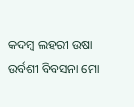କଦମ୍ବ ଲହରୀ ଉଷା ଉର୍ବଶୀ ବିବସନା ମୋ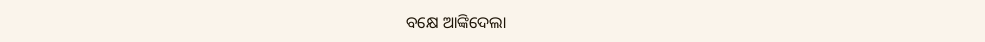ବକ୍ଷେ ଆଙ୍କିଦେଲା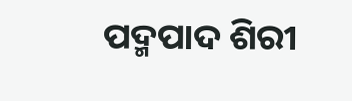ପଦ୍ମପାଦ ଶିରୀ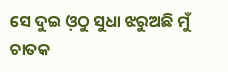ସେ ଦୁଇ ଓ଼ଠୁ ସୁଧା ଝରୁଅଛି ମୁଁ ଚାତକ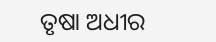ତୃଷା ଅଧୀର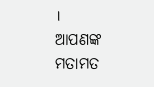।
ଆପଣଙ୍କ ମତାମତ